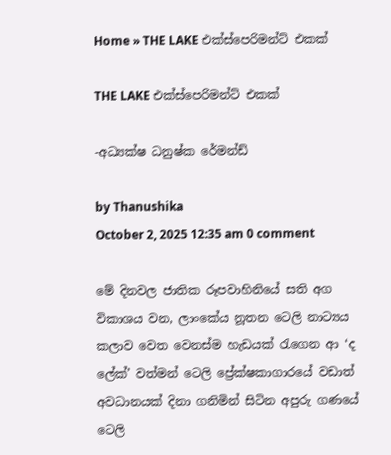Home » THE LAKE එක්ස්පෙරිමන්ට් එකක්

THE LAKE එක්ස්පෙරිමන්ට් එකක්

-අධ්‍යක්ෂ ධනුෂ්ක රේමන්ඩ්

by Thanushika
October 2, 2025 12:35 am 0 comment

මේ දිනවල ජාතික රූපවාහිනියේ සති අග විකාශය වන, ලාංකේය නූතන ටෙලි නාට්‍යය කලාව වෙත වෙනස්ම හැඩයක් රැගෙන ආ ‘ද ලේක්’ වත්මන් ටෙලි ප්‍රේක්ෂකාගාරයේ වඩාත් අවධානයක් දිනා ගනිමින් සිටින අපුරු ගණයේ ටෙලි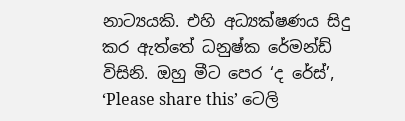නාට්‍යයකි. එහි අධ්‍යක්ෂණය සිදු කර ඇත්තේ ධනුෂ්ක රේමන්ඩ් විසිනි. ඔහු මීට පෙර ‘ද රේස්’, ‘Please share this’ ටෙලි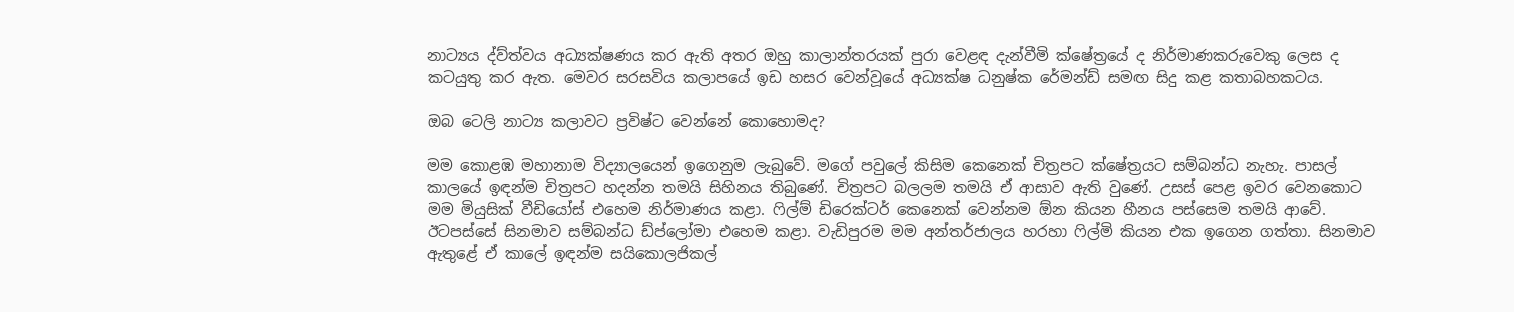නාට්‍යය ද්ව්ත්වය අධ්‍යක්ෂණය කර ඇති අතර ඔහු කාලාන්තරයක් පුරා වෙළඳ දැන්වීමි ක්ෂේත්‍රයේ ද නිර්මාණකරුවෙකු ලෙස ද කටයුතු කර ඇත. මෙවර සරසවිය කලාපයේ ඉඩ හසර වෙන්වූයේ අධ්‍යක්ෂ ධනුෂ්ක රේමන්ඩ් සමඟ සිදු කළ කතාබහකටය.

ඔබ ටෙලි නාට්‍ය කලාවට ප්‍රවිෂ්ට වෙන්නේ කොහොමද?

මම කොළඹ මහානාම විද්‍යාලයෙන් ඉගෙනුම ලැබුවේ. මගේ පවුලේ කිසිම කෙනෙක් චිත්‍රපට ක්ෂේත්‍රයට සම්බන්ධ නැහැ. පාසල් කාලයේ ඉඳන්ම චිත්‍රපට හදන්න තමයි සිහිනය තිබුණේ. චිත්‍රපට බලලම තමයි ඒ ආසාව ඇති වුණේ. උසස් පෙළ ඉවර වෙනකොට මම මියුසික් වීඩියෝස් එහෙම නිර්මාණය කළා. ෆිල්ම් ඩිරෙක්ටර් කෙනෙක් වෙන්නම ඕන කියන හීනය පස්සෙම තමයි ආවේ. ඊටපස්සේ සිනමාව සම්බන්ධ ඩ්ප්ලෝමා එහෙම කළා. වැඩිපුරම මම අන්තර්ජාලය හරහා ෆිල්මි කියන එක ඉගෙන ගත්තා. සිනමාව ඇතුළේ ඒ කාලේ ඉඳන්ම සයිකොලජිකල්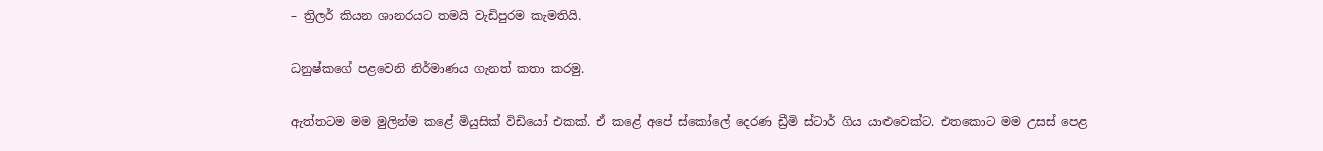– ත්‍රිලර් කියන ශානරයට තමයි වැඩිපුරම කැමතියි.

ධනුෂ්කගේ පළවෙනි නිර්මාණය ගැනත් කතා කරමු.

ඇත්තටම මම මුලින්ම කළේ මියුසික් විඩියෝ එකක්. ඒ කළේ අපේ ස්කෝලේ දෙරණ ඩ්‍රීමි ස්ටාර් ගිය යාළුවෙක්ට. එතකොට මම උසස් පෙළ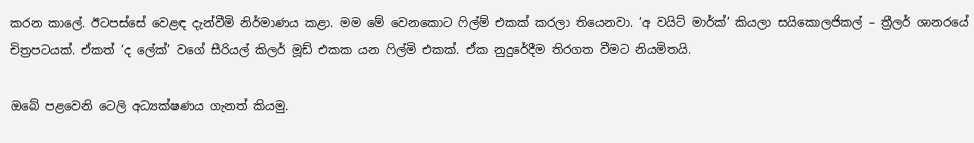කරන කාලේ. ඊටපස්සේ වෙළඳ දැන්වීමි නිර්මාණය කළා. මම මේ වෙනකොට ෆිල්ම් එකක් කරලා තියෙනවා. ‘අ වයිට් මාර්ක්’ කියලා සයිකොලජිකල් – ත්‍රීලර් ශානරයේ චිත්‍රපටයක්. ඒකත් ‘ද ලේක්’ වගේ සීරියල් කිලර් මූඩ් එකක යන ෆිල්මි එකක්. ඒක නුදුරේදීම තිරගත වීමට නියමිතයි.

ඔබේ පළවෙනි ටෙලි අධ්‍යක්ෂණය ගැනත් කියමු.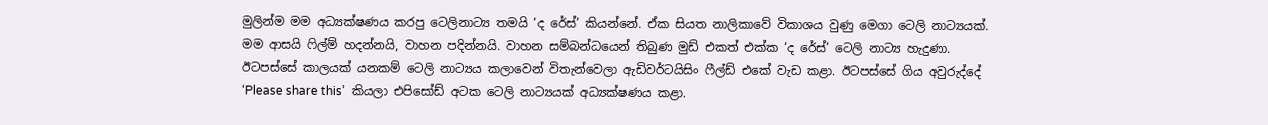මුලින්ම මම අධ්‍යක්ෂණය කරපු ටෙලිනාට්‍ය තමයි ‘ද රේස්’ කියන්නේ. ඒක සියත නාලිකාවේ විකාශය වුණු මෙගා ටෙලි නාට්‍යයක්. මම ආසයි ෆිල්ම් හදන්නයි, වාහන පදින්නයි. වාහන සම්බන්ධයෙන් තිබුණ මුඩ් එකත් එක්ක ‘ද රේස්’ ටෙලි නාට්‍ය හැදුණා. ඊටපස්සේ කාලයක් යනකම් ටෙලි නාට්‍යය කලාවෙන් විතැන්වෙලා ඇඩිවර්ටයිසිං ෆීල්ඩ් එකේ වැඩ කළා. ඊටපස්සේ ගිය අවුරුද්දේ ‘Please share this’  කියලා එපිසෝඩ් අටක ටෙලි නාට්‍යයක් අධ්‍යක්ෂණය කළා.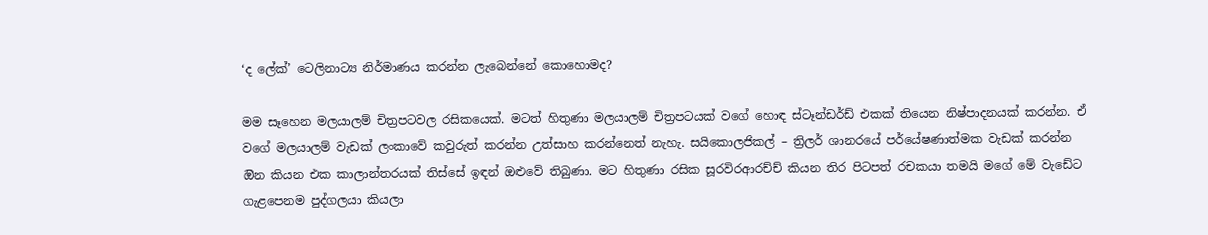‘ද ලේක්’ ටෙලිනාට්‍ය නිර්මාණය කරන්න ලැබෙන්නේ කොහොමද?

මම සෑහෙන මලයාලම් චිත්‍රපටවල රසිකයෙක්. මටත් හිතුණා මලයාලම් චිත්‍රපටයක් වගේ හොඳ ස්ටෑන්ඩර්ඩ් එකක් තියෙන නිෂ්පාදනයක් කරන්න. ඒ වගේ මලයාලම් වැඩක් ලංකාවේ කවුරුත් කරන්න උත්සාහ කරන්නෙත් නැහැ. සයිකොලජිකල් – ත්‍රිලර් ශානරයේ පර්යේෂණාත්මක වැඩක් කරන්න ඔින කියන එක කාලාන්තරයක් තිස්සේ ඉඳන් ඔළුවේ තිබුණා. මට හිතුණා රසික සූරවිරආරච්ච් කියන තිර පිටපත් රචකයා තමයි මගේ මේ වැඩේට ගැළපෙනම පුද්ගලයා කියලා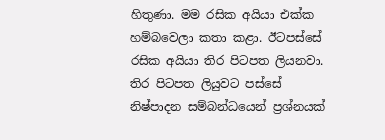හිතුණා. මම රසික අයියා එක්ක හම්බවෙලා කතා කළා. ඊටපස්සේ රසික අයියා තිර පිටපත ලියනවා. තිර පිටපත ලියුවට පස්සේ නිෂ්පාදන සම්බන්ධයෙන් ප්‍රශ්නයක්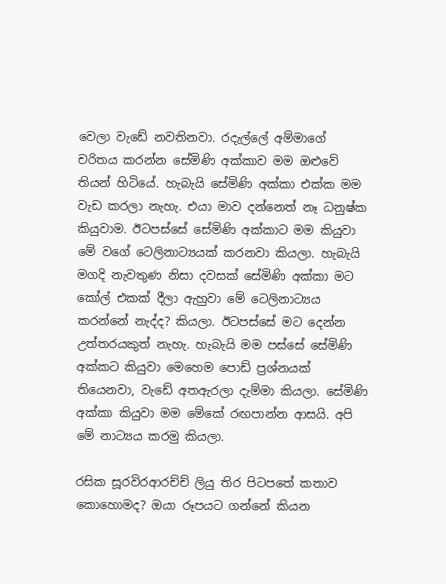වෙලා වැඩේ නවතිනවා. රදැල්ලේ අම්මාගේ චරිතය කරන්න සේමිණි අක්කාව මම ඔළුවේ තියන් හිටියේ. හැබැයි සේමිණි අක්කා එක්ක මම වැඩ කරලා නැහැ. එයා මාව දන්නෙත් නෑ ධනුෂ්ක කියුවාම. ඊටපස්සේ සේමිණි අක්කාට මම කියුවා මේ වගේ ටෙලිනාට්‍යයක් කරනවා කියලා. හැබැයි මගදි නැවතුණ නිසා දවසක් සේමිණි අක්කා මට කෝල් එකක් දීලා ඇහුවා මේ ටෙලිනාට්‍යය කරන්නේ නැද්ද? කියලා. ඊටපස්සේ මට දෙන්න උත්තරයකුත් නැහැ. හැබැයි මම පස්සේ සේමිණි අක්කට කියුවා මෙහෙම පොඩ් ප්‍රශ්නයක් තියෙනවා, වැඩේ අතඇරලා දැම්මා කියලා. සේමිණි අක්කා කියුවා මම මේකේ රඟපාන්න ආසයි. අපි මේ නාට්‍යය කරමු කියලා.

රසික සූරවිරආරච්ච් ලියු තිර පිටපතේ කතාව කොහොමද? ඔයා රූපයට ගන්නේ කියන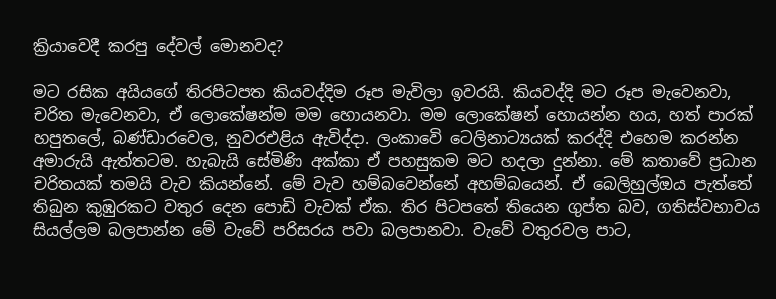ක්‍රියාවෙදී කරපු දේවල් මොනවද?

මට රසික අයියගේ තිරපිටපත කියවද්දිම රූප මැවිලා ඉවරයි. කියවද්දි මට රූප මැවෙනවා, චරිත මැවෙනවා, ඒ ලොකේෂන්ම මම හොයනවා. මම ලොකේෂන් හොයන්න හය, හත් පාරක් හපුතලේ, බණ්ඩාරවෙල, නුවරඑළිය ඇවිද්දා. ලංකාවෙි ටෙලිනාට්‍යයක් කරද්දි එහෙම කරන්න අමාරුයි ඇත්තටම. හැබැයි සේමිණි අක්කා ඒ පහසුකම මට හදලා දුන්නා. මේ කතාවේ ප්‍රධාන චරිතයක් තමයි වැව කියන්නේ. මේ වැව හම්බවෙන්නේ අහම්බයෙන්. ඒ බෙලිහුල්ඔය පැත්තේ තිබුන කුඹුරකට වතුර දෙන පොඩි වැවක් ඒක. තිර පිටපතේ තියෙන ගුප්ත බව, ගතිස්වභාවය සියල්ලම බලපාන්න මේ වැවේ පරිසරය පවා බලපානවා. වැවේ වතුරවල පාට,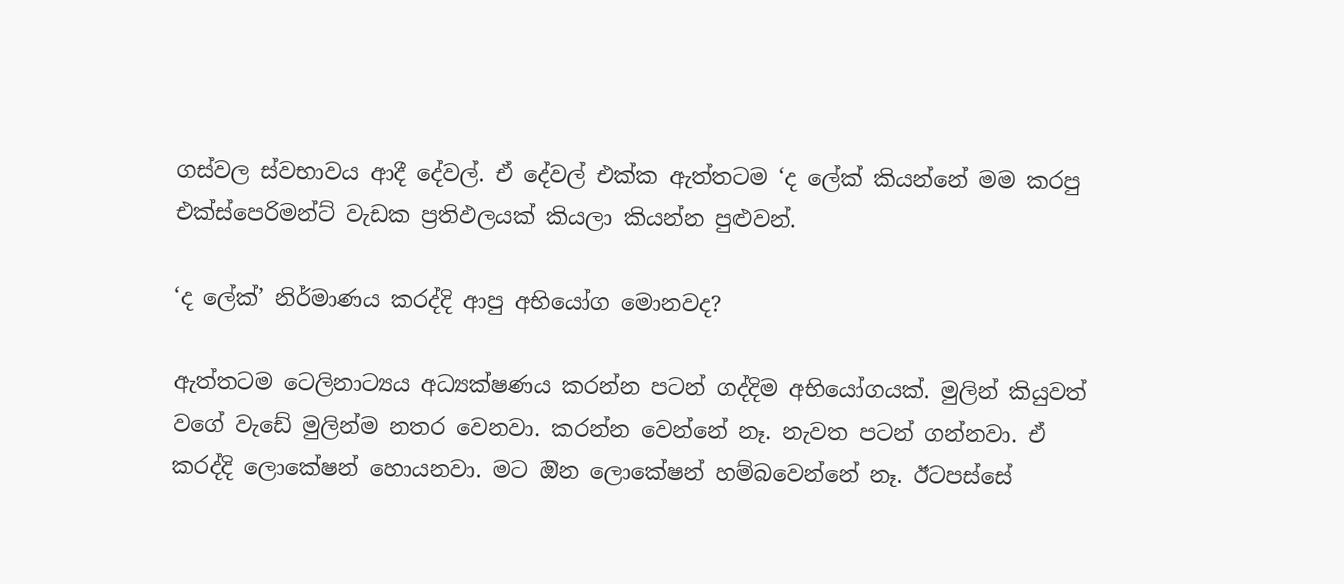ගස්වල ස්වභාවය ආදී දේවල්. ඒ දේවල් එක්ක ඇත්තටම ‘ද ලේක් කියන්නේ මම කරපු එක්ස්පෙරිමන්ට් වැඩක ප්‍රතිඵලයක් කියලා කියන්න පුළුවන්.

‘ද ලේක්’ නිර්මාණය කරද්දි ආපු අභියෝග මොනවද?

ඇත්තටම ටෙලිනාට්‍යය අධ්‍යක්ෂණය කරන්න පටන් ගද්දිම අභියෝගයක්. මුලින් කියුවත් වගේ වැඩේ මුලින්ම නතර වෙනවා. කරන්න වෙන්නේ නෑ. නැවත පටන් ගන්නවා. ඒ කරද්දි ලොකේෂන් හොයනවා. මට ඔින ලොකේෂන් හම්බවෙන්නේ නෑ. ඊටපස්සේ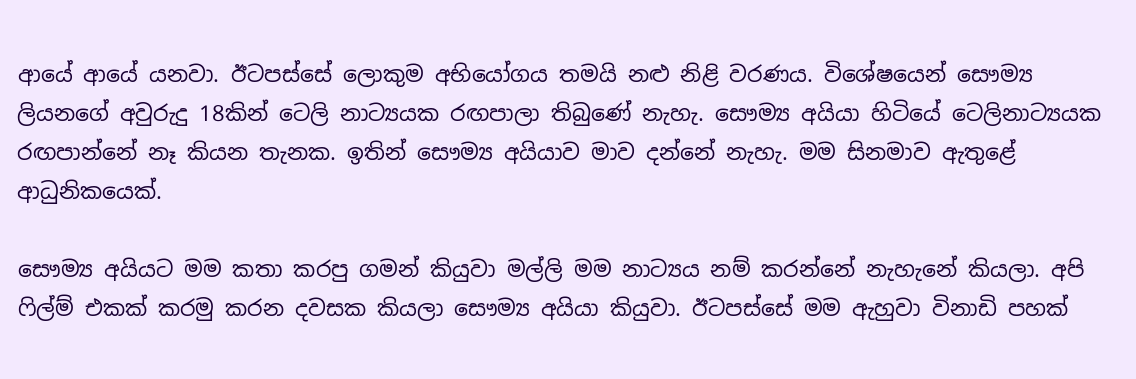ආයේ ආයේ යනවා. ඊටපස්සේ ලොකුම අභියෝගය තමයි නළු නිළි වරණය. විශේෂයෙන් සෞම්‍ය ලියනගේ අවුරුදු 18කින් ටෙලි නාට්‍යයක රඟපාලා තිබුණේ නැහැ. සෞම්‍ය අයියා හිටියේ ටෙලිනාට්‍යයක රඟපාන්නේ නෑ කියන තැනක. ඉතින් සෞම්‍ය අයියාව මාව දන්නේ නැහැ. මම සිනමාව ඇතුළේ ආධුනිකයෙක්.

සෞම්‍ය අයියට මම කතා කරපු ගමන් කියුවා මල්ලි මම නාට්‍යය නම් කරන්නේ නැහැනේ කියලා. අපි ෆිල්ම් එකක් කරමු කරන දවසක කියලා සෞම්‍ය අයියා කියුවා. ඊටපස්සේ මම ඇහුවා විනාඩි පහක්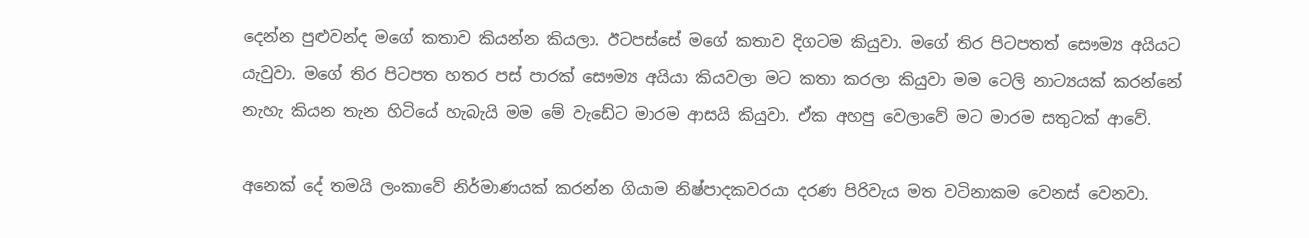දෙන්න පුළුවන්ද මගේ කතාව කියන්න කියලා. ඊටපස්සේ මගේ කතාව දිගටම කියුවා. මගේ තිර පිටපතත් සෞම්‍ය අයියට යැවුවා. මගේ තිර පිටපත හතර පස් පාරක් සෞම්‍ය අයියා කියවලා මට කතා කරලා කියුවා මම ටෙලි නාට්‍යයක් කරන්නේ නැහැ කියන තැන හිටියේ හැබැයි මම මේ වැඩේට මාරම ආසයි කියුවා. ඒක අහපු වෙලාවේ මට මාරම සතුටක් ආවේ.

අනෙක් දේ තමයි ලංකාවේ නිර්මාණයක් කරන්න ගියාම නිෂ්පාදකවරයා දරණ පිරිවැය මත වටිනාකම වෙනස් වෙනවා.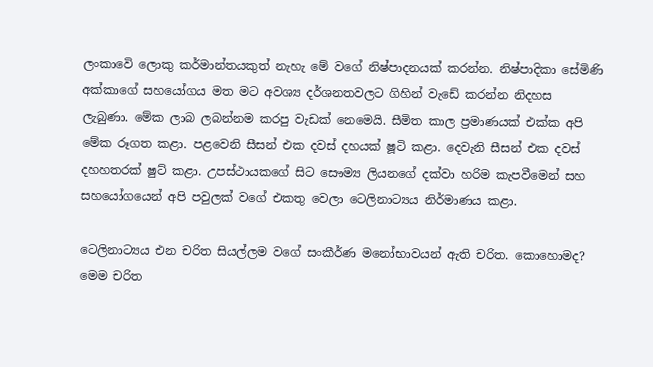ලංකාවෙි ලොකු කර්මාන්තයකුත් නැහැ මේ වගේ නිෂ්පාදනයක් කරන්න. නිෂ්පාදිකා සේමිණි අක්කාගේ සහයෝගය මත මට අවශ්‍ය දර්ශනතවලට ගිහින් වැඩේ කරන්න නිදහස ලැබුණා. මේක ලාබ ලබන්නම කරපු වැඩක් නෙමෙයි. සීමිත කාල ප්‍රමාණයක් එක්ක අපි මේක රූගත කළා. පළවෙනි සීසන් එක දවස් දහයක් ෂූටි කළා. දෙවැනි සීසන් එක දවස් දහහතරක් ෂුට් කළා. උපස්ථායකගේ සිට සෞම්‍ය ලියනගේ දක්වා හරිම කැපවීමෙන් සහ සහයෝගයෙන් අපි පවුලක් වගේ එකතු වෙලා ටෙලිනාට්‍යය නිර්මාණය කළා.

ටෙලිනාට්‍යය එන චරිත සියල්ලම වගේ සංකීර්ණ මනෝභාවයන් ඇති චරිත. කොහොමද? මෙම චරිත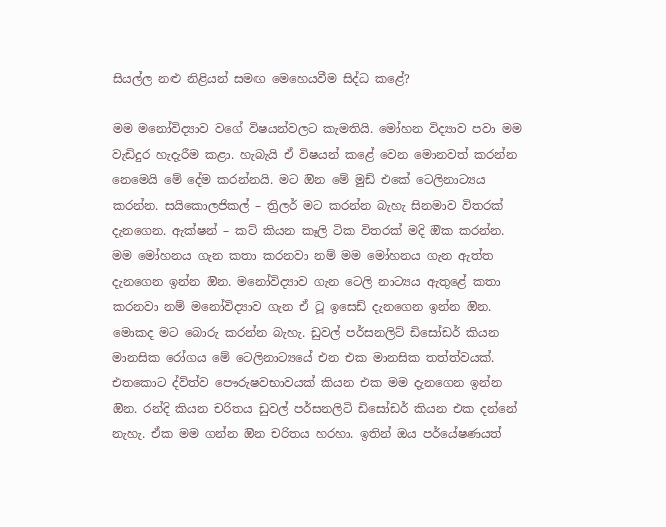සියල්ල නළු නිළියන් සමඟ මෙහෙයවීම සිද්ධ කළේ?

මම මනෝවිද්‍යාව වගේ විෂයන්වලට කැමතියි. මෝහන විද්‍යාව පවා මම වැඩිදුර හැදැරීම කළා. හැබැයි ඒ විෂයන් කළේ වෙන මොනවත් කරන්න නෙමෙයි මේ දේම කරන්නයි. මට ඔින මේ මුඩ් එකේ ටෙලිනාට්‍යය කරන්න. සයිකොලජිකල් – ත්‍රිලර් මට කරන්න බැහැ සිනමාව විතරක් දැනගෙන. ඇක්ෂන් – කට් කියන කෑලි ටික විතරක් මදි ඔික කරන්න. මම මෝහනය ගැන කතා කරනවා නම් මම මෝහනය ගැන ඇත්ත දැනගෙන ඉන්න ඔින. මනෝවිද්‍යාව ගැන ටෙලි නාට්‍යය ඇතුළේ කතා කරනවා නම් මනෝවිද්‍යාව ගැන ඒ ටූ ඉසෙඩ් දැනගෙන ඉන්න ඔින. මොකද මට බොරු කරන්න බැහැ. ඩුවල් පර්සනලිට් ඩිසෝඩර් කියන මානසික රෝගය මේ ටෙලිනාට්‍යයේ එන එක මානසික තත්ත්වයක්. එතකොට ද්ව්ත්ව පෞරුෂවභාවයක් කියන එක මම දැනගෙන ඉන්න ඔින. රන්දි කියන චරිතය ඩුවල් පර්සනලිටි ඩිසෝඩර් කියන එක දන්නේ නැහැ. ඒක මම ගන්න ඔින චරිතය හරහා. ඉතින් ඔය පර්යේෂණයත්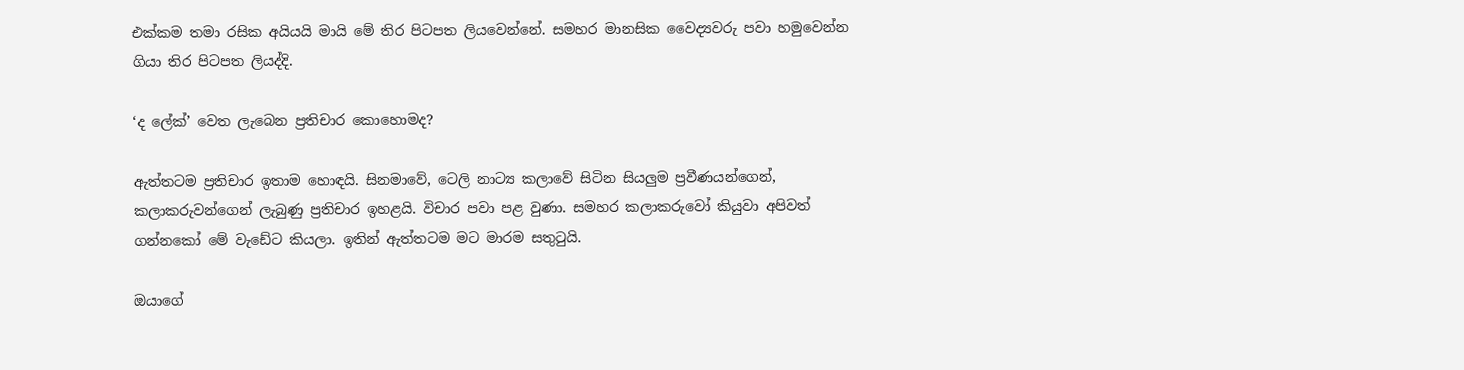එක්කම තමා රසික අයියයි මායි මේ තිර පිටපත ලියවෙන්නේ. සමහර මානසික වෛද්‍යවරු පවා හමුවෙන්න ගියා තිර පිටපත ලියද්දි.

‘ද ලේක්’ වෙත ලැබෙන ප්‍රතිචාර කොහොමද?

ඇත්තටම ප්‍රතිචාර ඉතාම හොඳයි. සිනමාවේ, ටෙලි නාට්‍ය කලාවේ සිටින සියලුම ප්‍රවීණයන්ගෙන්, කලාකරුවන්ගෙන් ලැබුණු ප්‍රතිචාර ඉහළයි. විචාර පවා පළ වුණා. සමහර කලාකරුවෝ කියුවා අපිවත් ගන්නකෝ මේ වැඩේට කියලා. ඉතින් ඇත්තටම මට මාරම සතුටුයි.

ඔයාගේ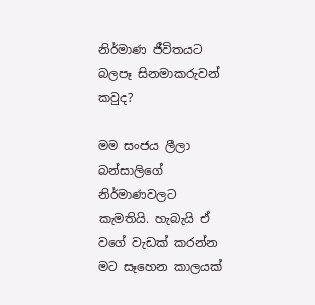නිර්මාණ ජීවිතයට බලපෑ සිනමාකරුවන් කවුද?

මම සංජය ලීලා බන්සාලිගේ නිර්මාණවලට කැමතියි. හැබැයි ඒ වගේ වැඩක් කරන්න මට සෑහෙන කාලයක්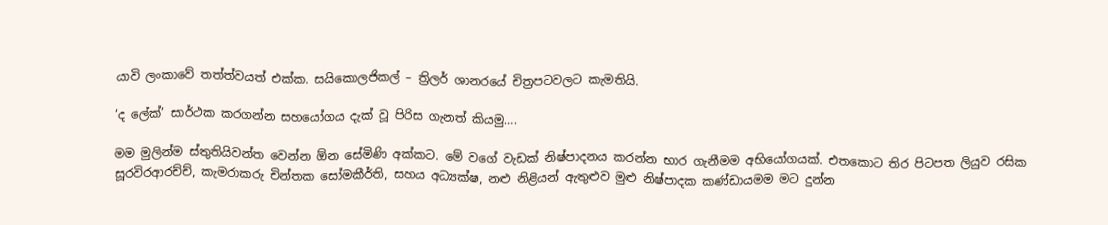යාවි ලංකාවේ තත්ත්වයත් එක්ක. සයිකොලජිකල් – ත්‍රිලර් ශානරයේ චිත්‍රපටවලට කැමතියි.

‘ද ලේක්’ සාර්ථක කරගන්න සහයෝගය දැක් වූ පිරිස ගැනත් කියමු….

මම මුලින්ම ස්තුතියිවන්ත වෙන්න ඕන සේමිණි අක්කට. මේ වගේ වැඩක් නිෂ්පාදනය කරන්න භාර ගැනීමම අභියෝගයක්. එතකොට තිර පිටපත ලියුව රසික සූරවිරආරච්ච්, කැමරාකරු චින්තක සෝමකීර්ති, සහය අධ්‍යක්ෂ, නළු නිළියන් ඇතුළුව මුළු නිෂ්පාදක කණ්ඩායමම මට දුන්න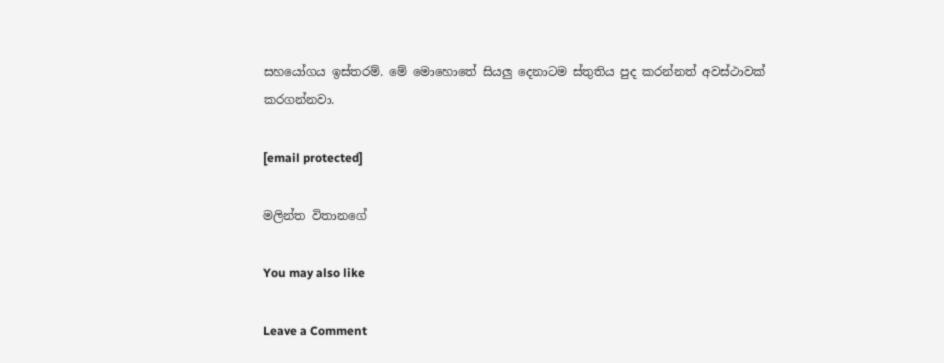සහයෝගය ඉස්තරම්. මේ මොහොතේ සියලු දෙනාටම ස්තුතිය පුද කරන්නත් අවස්ථාවක් කරගන්නවා.

[email protected]

මලින්ත විතානගේ

You may also like

Leave a Comment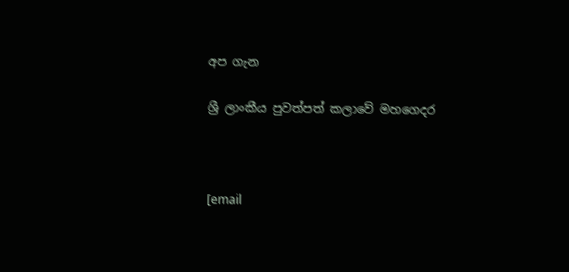අප ගැන

ශ්‍රී ලාංකීය පුවත්පත් කලාවේ මහගෙදර



[email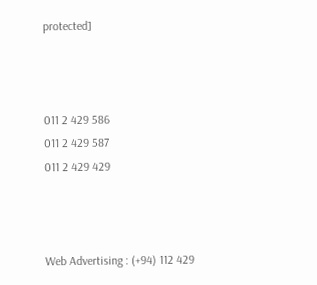protected]



011 2 429 586
011 2 429 587
011 2 429 429



Web Advertising : (+94) 112 429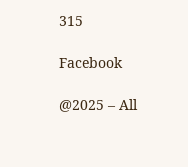315

Facebook

@2025 – All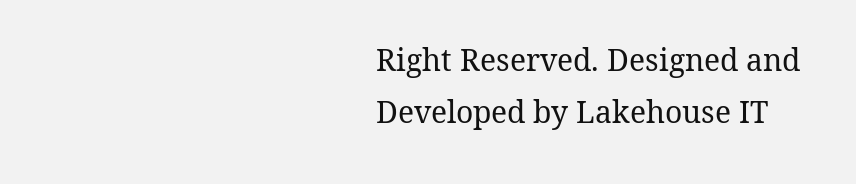Right Reserved. Designed and Developed by Lakehouse IT